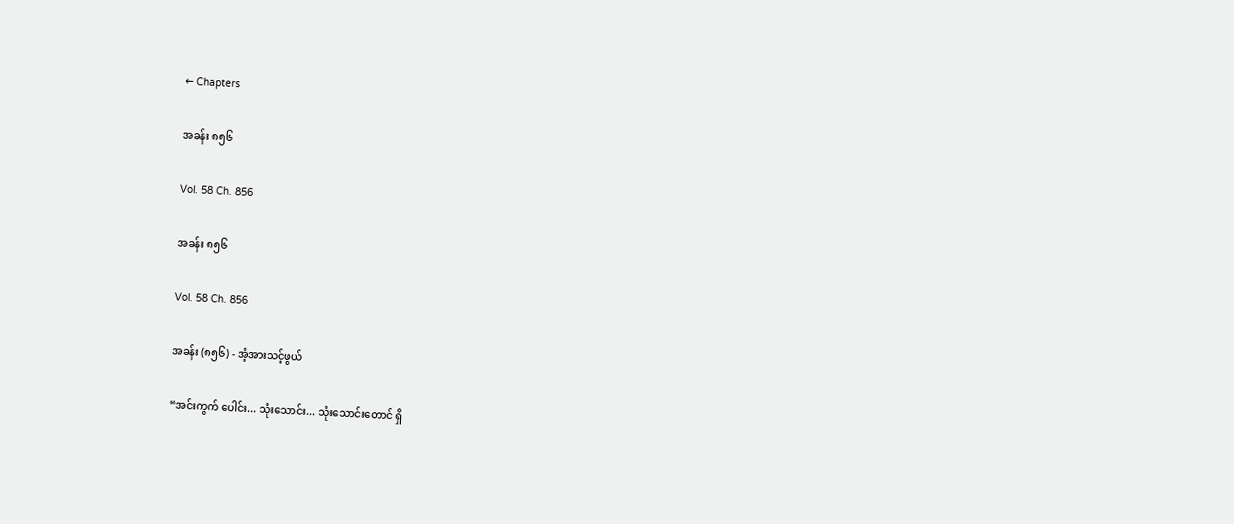← Chapters

အခန်း ၈၅၆

Vol. 58 Ch. 856

အခန်း ၈၅၆

Vol. 58 Ch. 856

အခန်း (၈၅၆) - အံ့အားသင့်ဖွယ်

“အင်းကွက် ပေါင်း... သုံးသောင်း... သုံးသောင်းတောင် ရှိ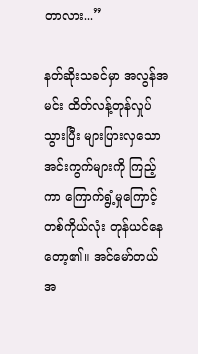တာလား...”

နတ်ဆိုးသခင်မှာ အလွန်အမင်း ထိတ်လန့်တုန်လှုပ်သွားပြီး များပြားလှသော အင်းကွက်များကို ကြည့်ကာ ကြောက်ရွံ့မှုကြောင့် တစ်ကိုယ်လုံး တုန်ယင်နေတော့၏။ အင်မော်တယ်အ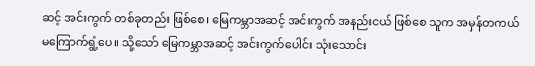ဆင့် အင်းကွက် တစ်ခုတည်း ဖြစ်စေ၊ မြေကမ္ဘာအဆင့် အင်းကွက် အနည်းငယ် ဖြစ်စေ သူက အမှန်တကယ် မကြောက်ရွံ့ပေ။ သို့သော် မြေကမ္ဘာအဆင့် အင်းကွက်ပေါင်း သုံးသောင်း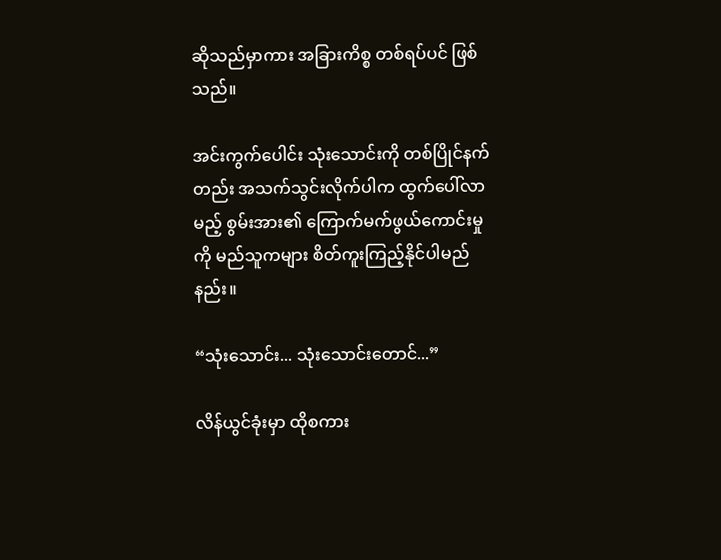ဆိုသည်မှာကား အခြားကိစ္စ တစ်ရပ်ပင် ဖြစ်သည်။

အင်းကွက်ပေါင်း သုံးသောင်းကို တစ်ပြိုင်နက်တည်း အသက်သွင်းလိုက်ပါက ထွက်ပေါ်လာမည့် စွမ်းအား၏ ကြောက်မက်ဖွယ်ကောင်းမှုကို မည်သူကများ စိတ်ကူးကြည့်နိုင်ပါမည်နည်း။

“သုံးသောင်း... သုံးသောင်းတောင်...”

လိန်ယွင်ခုံးမှာ ထိုစကား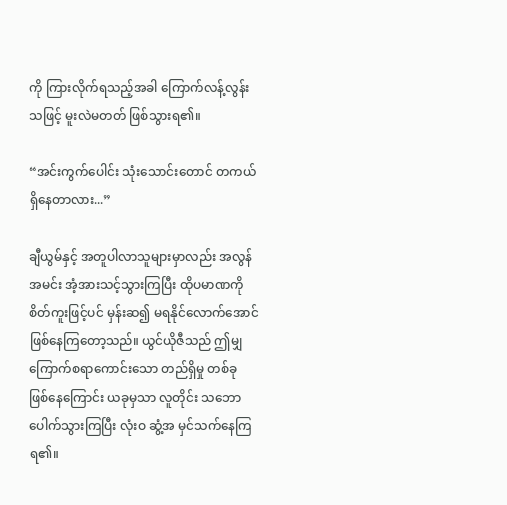ကို ကြားလိုက်ရသည့်အခါ ကြောက်လန့်လွန်းသဖြင့် မူးလဲမတတ် ဖြစ်သွားရ၏။

“အင်းကွက်ပေါင်း သုံးသောင်းတောင် တကယ် ရှိနေတာလား...”

ချီယွမ်နှင့် အတူပါလာသူများမှာလည်း အလွန်အမင်း အံ့အားသင့်သွားကြပြီး ထိုပမာဏကို စိတ်ကူးဖြင့်ပင် မှန်းဆ၍ မရနိုင်လောက်အောင် ဖြစ်နေကြတော့သည်။ ယွင်ယိုဇီသည် ဤမျှ ကြောက်စရာကောင်းသော တည်ရှိမှု တစ်ခု ဖြစ်နေကြောင်း ယခုမှသာ လူတိုင်း သဘောပေါက်သွားကြပြီး လုံးဝ ဆွံ့အ မှင်သက်နေကြရ၏။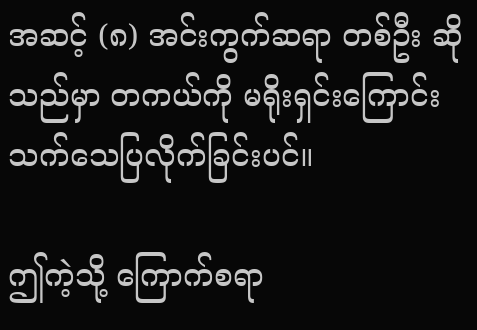အဆင့် (၈) အင်းကွက်ဆရာ တစ်ဦး ဆိုသည်မှာ တကယ်ကို မရိုးရှင်းကြောင်း သက်သေပြလိုက်ခြင်းပင်။

ဤကဲ့သို့ ကြောက်စရာ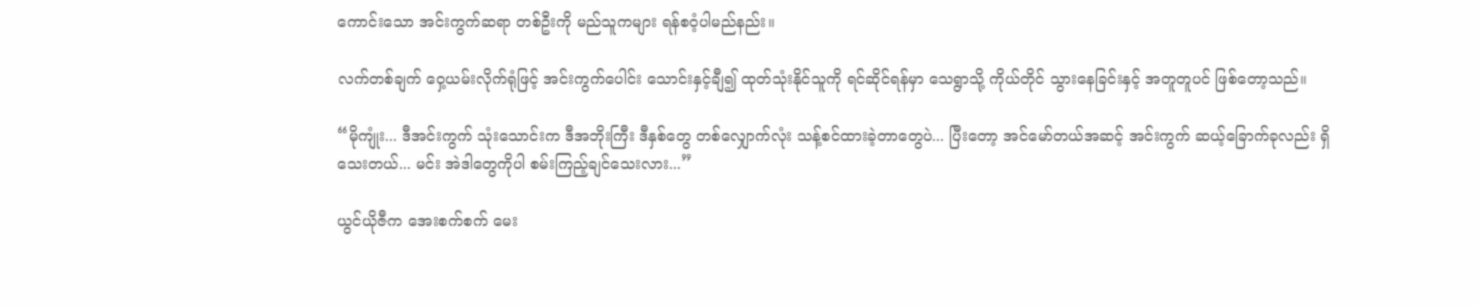ကောင်းသော အင်းကွက်ဆရာ တစ်ဦးကို မည်သူကများ ရန်စဝံ့ပါမည်နည်း။

လက်တစ်ချက် ဝှေ့ယမ်းလိုက်ရုံဖြင့် အင်းကွက်ပေါင်း သောင်းနှင့်ချီ၍ ထုတ်သုံးနိုင်သူကို ရင်ဆိုင်ရန်မှာ သေရွာသို့ ကိုယ်တိုင် သွားနေခြင်းနှင့် အတူတူပင် ဖြစ်တော့သည်။

“မိုကျုံး... ဒီအင်းကွက် သုံးသောင်းက ဒီအဘိုးကြီး ဒီနှစ်တွေ တစ်လျှောက်လုံး သန့်စင်ထားခဲ့တာတွေပဲ... ပြီးတော့ အင်မော်တယ်အဆင့် အင်းကွက် ဆယ့်ခြောက်ခုလည်း ရှိသေးတယ်... မင်း အဲဒါတွေကိုပါ စမ်းကြည့်ချင်သေးလား...”

ယွင်ယိုဇီက အေးစက်စက် မေး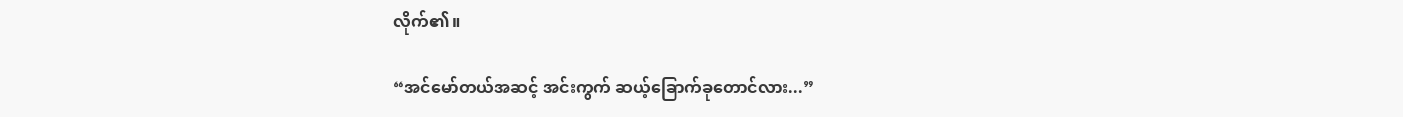လိုက်၏။

“အင်မော်တယ်အဆင့် အင်းကွက် ဆယ့်ခြောက်ခုတောင်လား...”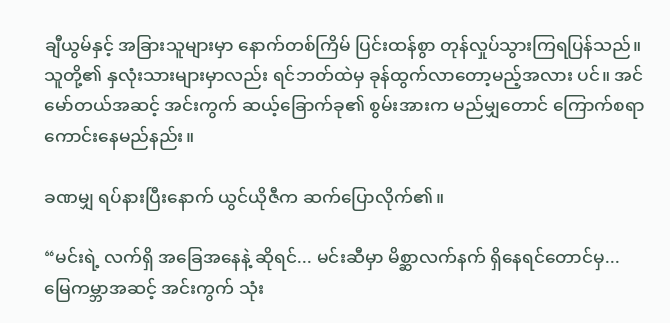ချီယွမ်နှင့် အခြားသူများမှာ နောက်တစ်ကြိမ် ပြင်းထန်စွာ တုန်လှုပ်သွားကြရပြန်သည်။ သူတို့၏ နှလုံးသားများမှာလည်း ရင်ဘတ်ထဲမှ ခုန်ထွက်လာတော့မည့်အလား ပင်။ အင်မော်တယ်အဆင့် အင်းကွက် ဆယ့်ခြောက်ခု၏ စွမ်းအားက မည်မျှတောင် ကြောက်စရာ ကောင်းနေမည်နည်း။

ခဏမျှ ရပ်နားပြီးနောက် ယွင်ယိုဇီက ဆက်ပြောလိုက်၏။

“မင်းရဲ့ လက်ရှိ အခြေအနေနဲ့ ဆိုရင်... မင်းဆီမှာ မိစ္ဆာလက်နက် ရှိနေရင်တောင်မှ... မြေကမ္ဘာအဆင့် အင်းကွက် သုံး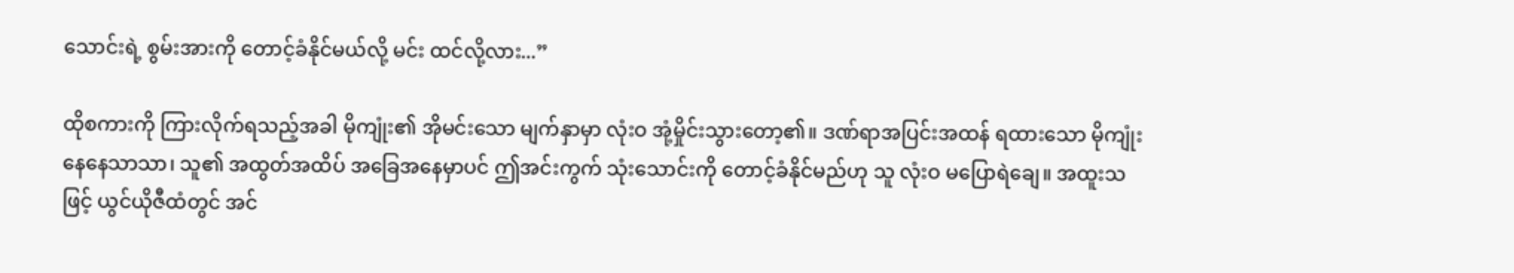သောင်းရဲ့ စွမ်းအားကို တောင့်ခံနိုင်မယ်လို့ မင်း ထင်လို့လား...”

ထိုစကားကို ကြားလိုက်ရသည့်အခါ မိုကျုံး၏ အိုမင်းသော မျက်နှာမှာ လုံးဝ အုံ့မှိုင်းသွားတော့၏။ ဒဏ်ရာအပြင်းအထန် ရထားသော မိုကျုံး နေနေသာသာ၊ သူ၏ အထွတ်အထိပ် အခြေအနေမှာပင် ဤအင်းကွက် သုံးသောင်းကို တောင့်ခံနိုင်မည်ဟု သူ လုံးဝ မပြောရဲချေ။ အထူးသဖြင့် ယွင်ယိုဇီထံတွင် အင်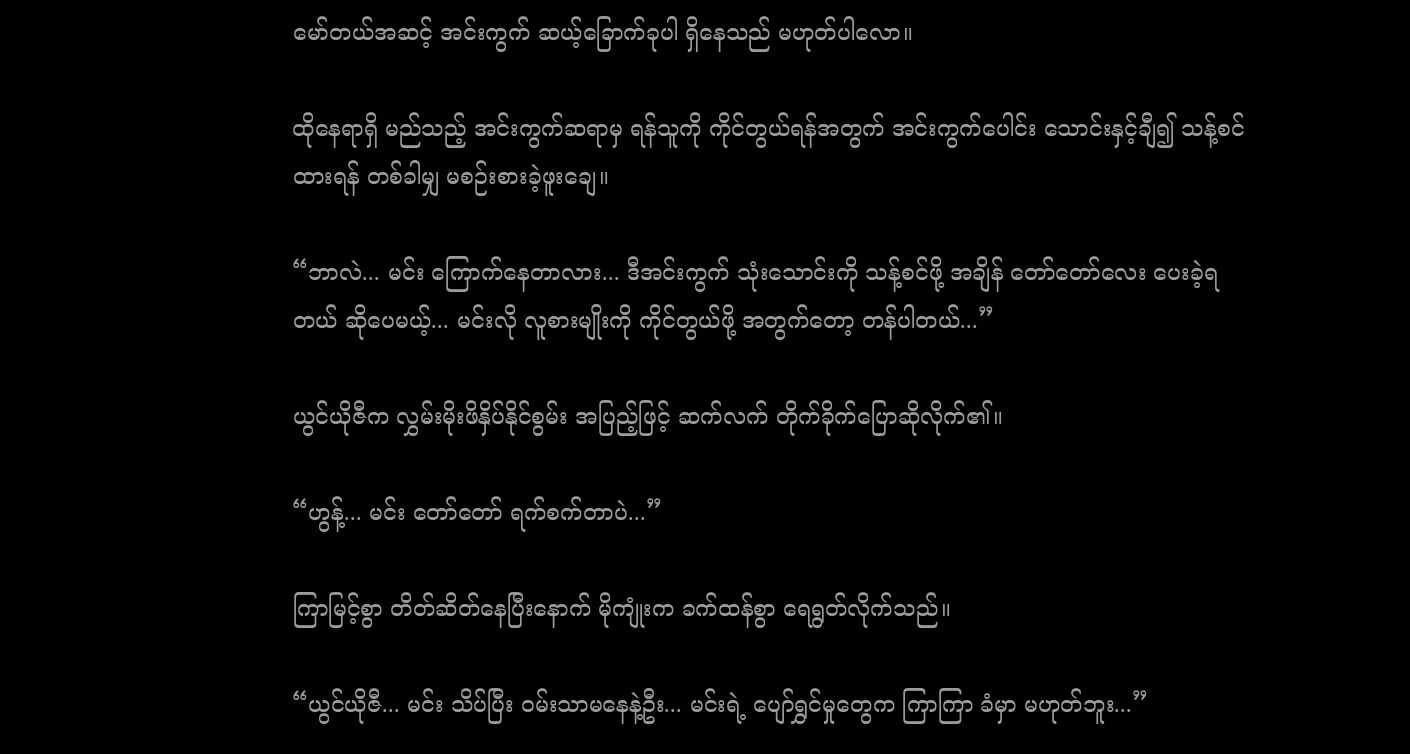မော်တယ်အဆင့် အင်းကွက် ဆယ့်ခြောက်ခုပါ ရှိနေသည် မဟုတ်ပါလော။

ထိုနေရာရှိ မည်သည့် အင်းကွက်ဆရာမှ ရန်သူကို ကိုင်တွယ်ရန်အတွက် အင်းကွက်ပေါင်း သောင်းနှင့်ချီ၍ သန့်စင်ထားရန် တစ်ခါမျှ မစဉ်းစားခဲ့ဖူးချေ။

“ဘာလဲ... မင်း ကြောက်နေတာလား... ဒီအင်းကွက် သုံးသောင်းကို သန့်စင်ဖို့ အချိန် တော်တော်လေး ပေးခဲ့ရတယ် ဆိုပေမယ့်... မင်းလို လူစားမျိုးကို ကိုင်တွယ်ဖို့ အတွက်တော့ တန်ပါတယ်...”

ယွင်ယိုဇီက လွှမ်းမိုးဖိနှိပ်နိုင်စွမ်း အပြည့်ဖြင့် ဆက်လက် တိုက်ခိုက်ပြောဆိုလိုက်၏။

“ဟွန့်... မင်း တော်တော် ရက်စက်တာပဲ...”

ကြာမြင့်စွာ တိတ်ဆိတ်နေပြီးနောက် မိုကျုံးက ခက်ထန်စွာ ရေရွတ်လိုက်သည်။

“ယွင်ယိုဇီ... မင်း သိပ်ပြီး ဝမ်းသာမနေနဲ့ဦး... မင်းရဲ့ ပျော်ရွှင်မှုတွေက ကြာကြာ ခံမှာ မဟုတ်ဘူး...”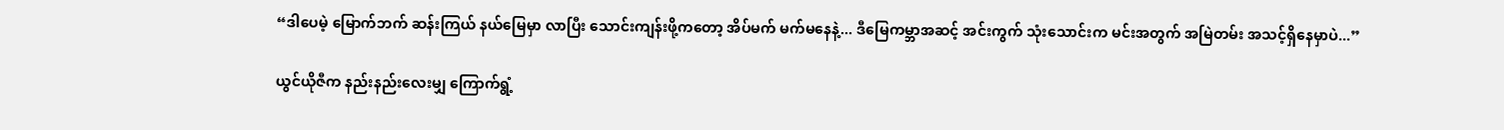“ဒါပေမဲ့ မြောက်ဘက် ဆန်းကြယ် နယ်မြေမှာ လာပြီး သောင်းကျန်းဖို့ကတော့ အိပ်မက် မက်မနေနဲ့... ဒီမြေကမ္ဘာအဆင့် အင်းကွက် သုံးသောင်းက မင်းအတွက် အမြဲတမ်း အသင့်ရှိနေမှာပဲ...”

ယွင်ယိုဇီက နည်းနည်းလေးမျှ ကြောက်ရွံ့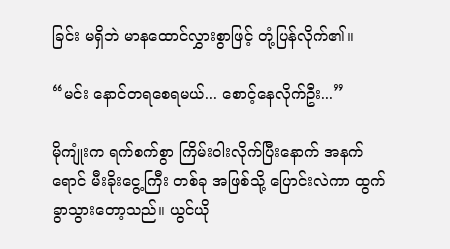ခြင်း မရှိဘဲ မာနထောင်လွှားစွာဖြင့် တုံ့ပြန်လိုက်၏။

“မင်း နောင်တရစေရမယ်... စောင့်နေလိုက်ဦး...”

မိုကျုံးက ရက်စက်စွာ ကြိမ်းဝါးလိုက်ပြီးနောက် အနက်ရောင် မီးခိုးငွေ့ကြီး တစ်ခု အဖြစ်သို့ ပြောင်းလဲကာ ထွက်ခွာသွားတော့သည်။ ယွင်ယို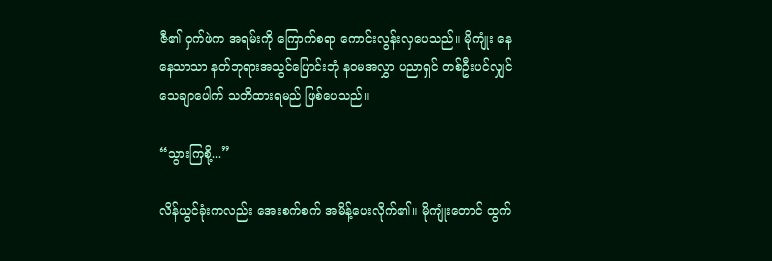ဇီ၏ ဝှက်ဖဲက အရမ်းကို ကြောက်စရာ ကောင်းလွန်းလှပေသည်။ မိုကျုံး နေနေသာသာ နတ်ဘုရားအသွင်ပြောင်းဘုံ နဝမအလွှာ ပညာရှင် တစ်ဦးပင်လျှင် သေချာပေါက် သတိထားရမည် ဖြစ်ပေသည်။

“သွားကြစို့...”

လိန်ယွင်ခုံးကလည်း အေးစက်စက် အမိန့်ပေးလိုက်၏။ မိုကျုံးတောင် ထွက်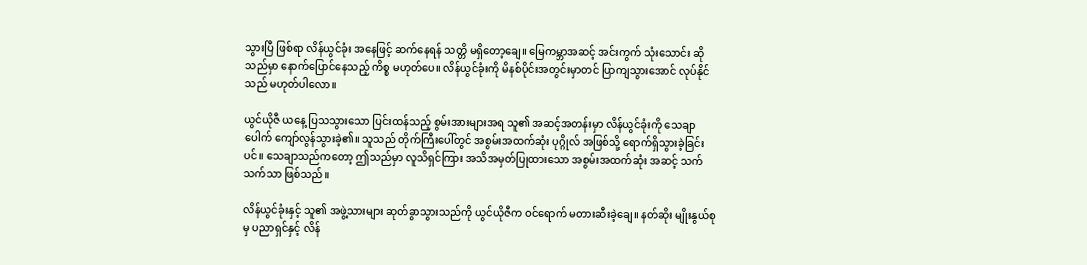သွားပြီ ဖြစ်ရာ လိန်ယွင်ခုံး အနေဖြင့် ဆက်နေရန် သတ္တိ မရှိတော့ချေ။ မြေကမ္ဘာအဆင့် အင်းကွက် သုံးသောင်း ဆိုသည်မှာ နောက်ပြောင်နေသည့် ကိစ္စ မဟုတ်ပေ။ လိန်ယွင်ခုံးကို မိနစ်ပိုင်းအတွင်းမှာတင် ပြာကျသွားအောင် လုပ်နိုင်သည် မဟုတ်ပါလော။

ယွင်ယိုဇီ ယနေ့ ပြသသွားသော ပြင်းထန်သည့် စွမ်းအားများအရ သူ၏ အဆင့်အတန်းမှာ လိန်ယွင်ခုံးကို သေချာပေါက် ကျော်လွန်သွားခဲ့၏။ သူသည် တိုက်ကြီးပေါ်တွင် အစွမ်းအထက်ဆုံး ပုဂ္ဂိုလ် အဖြစ်သို့ ရောက်ရှိသွားခဲ့ခြင်းပင်။ သေချာသည်ကတော့ ဤသည်မှာ လူသိရှင်ကြား အသိအမှတ်ပြုထားသော အစွမ်းအထက်ဆုံး အဆင့် သက်သက်သာ ဖြစ်သည်။

လိန်ယွင်ခုံးနှင့် သူ၏ အဖွဲ့သားများ ဆုတ်ခွာသွားသည်ကို ယွင်ယိုဇီက ဝင်ရောက် မတားဆီးခဲ့ချေ။ နတ်ဆိုး မျိုးနွယ်စုမှ ပညာရှင်နှင့် လိန်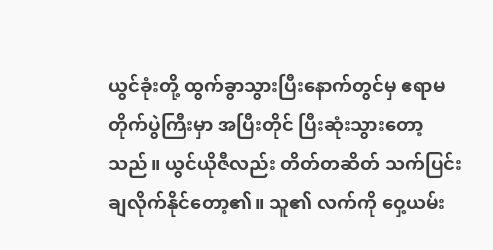ယွင်ခုံးတို့ ထွက်ခွာသွားပြီးနောက်တွင်မှ ဧရာမ တိုက်ပွဲကြီးမှာ အပြီးတိုင် ပြီးဆုံးသွားတော့သည်။ ယွင်ယိုဇီလည်း တိတ်တဆိတ် သက်ပြင်းချလိုက်နိုင်တော့၏။ သူ၏ လက်ကို ဝှေ့ယမ်း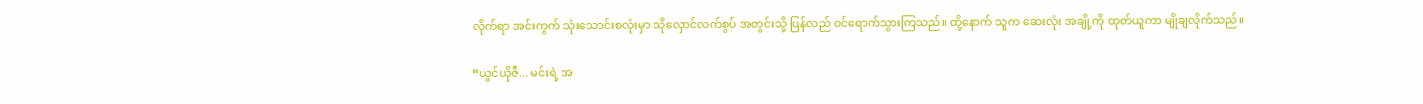လိုက်ရာ အင်းကွက် သုံးသောင်းစလုံးမှာ သိုလှောင်လက်စွပ် အတွင်းသို့ ပြန်လည် ဝင်ရောက်သွားကြသည်။ ထို့နောက် သူက ဆေးလုံး အချို့ကို ထုတ်ယူကာ မျိုချလိုက်သည်။

“ယွင်ယိုဇီ... မင်းရဲ့ အ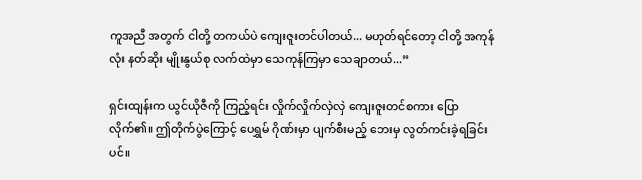ကူအညီ အတွက် ငါတို့ တကယ်ပဲ ကျေးဇူးတင်ပါတယ်... မဟုတ်ရင်တော့ ငါတို့ အကုန်လုံး နတ်ဆိုး မျိုးနွယ်စု လက်ထဲမှာ သေကုန်ကြမှာ သေချာတယ်...”

ရှင်းထျန်းက ယွင်ယိုဇီကို ကြည့်ရင်း လှိုက်လှိုက်လှဲလှဲ ကျေးဇူးတင်စကား ပြောလိုက်၏။ ဤတိုက်ပွဲကြောင့် ပေရွှမ် ဂိုဏ်းမှာ ပျက်စီးမည့် ဘေးမှ လွတ်ကင်းခဲ့ရခြင်းပင်။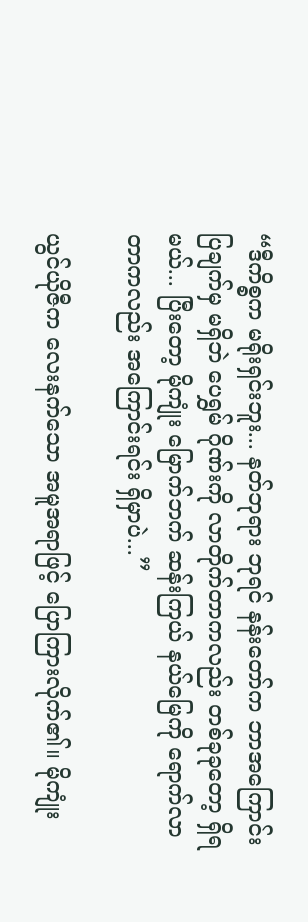“ဒီကိစ္စက မရိုးရှင်းဘူး... နတ်ဘုရား ဘုရင် နန်းတော်က ဘာအကြောင်းပြချက်မှ မရှိဘဲ ပေရွှမ် ဂိုဏ်းကို လာတိုက်တာကလည်း တစ်ခုခုတော့ ရှိရမယ်... ပြီးတော့ မိုကျုံး မြောက်ဘက် ဆန်းကြယ် နယ်မြေကို ရောက်လာတာကလည်း အကြောင်းရင်း ရှိမှာပဲ...”

ယွင်ယိုဇီက လေးနက်သော အမူအရာဖြင့် ပြောကြားလိုက်၏။ မိုကျုံး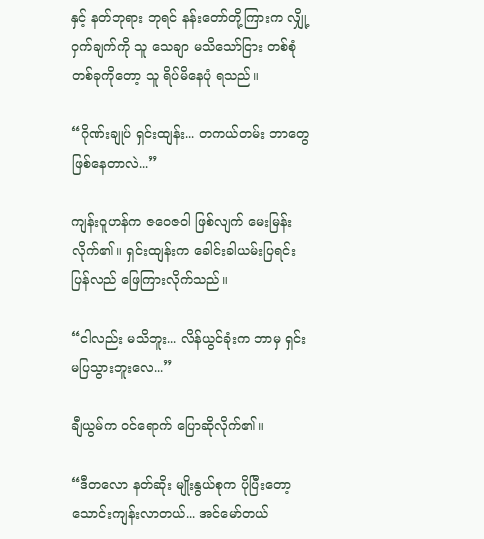နှင့် နတ်ဘုရား ဘုရင် နန်းတော်တို့ကြားက လျှို့ဝှက်ချက်ကို သူ သေချာ မသိသော်ငြား တစ်စုံတစ်ခုကိုတော့ သူ ရိပ်မိနေပုံ ရသည်။

“ဂိုဏ်းချုပ် ရှင်းထျန်း... တကယ်တမ်း ဘာတွေ ဖြစ်နေတာလဲ...”

ကျန်းဝူဟန်က ဇဝေဇဝါ ဖြစ်လျက် မေးမြန်းလိုက်၏။ ရှင်းထျန်းက ခေါင်းခါယမ်းပြရင်း ပြန်လည် ဖြေကြားလိုက်သည်။

“ငါလည်း မသိဘူး... လိန်ယွင်ခုံးက ဘာမှ ရှင်းမပြသွားဘူးလေ...”

ချီယွမ်က ဝင်ရောက် ပြောဆိုလိုက်၏။

“ဒီတလော နတ်ဆိုး မျိုးနွယ်စုက ပိုပြီးတော့ သောင်းကျန်းလာတယ်... အင်မော်တယ်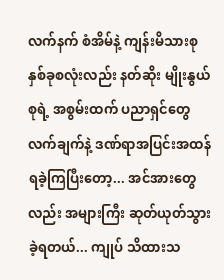လက်နက် စံအိမ်နဲ့ ကျန်းမိသားစု နှစ်ခုစလုံးလည်း နတ်ဆိုး မျိုးနွယ်စုရဲ့ အစွမ်းထက် ပညာရှင်တွေ လက်ချက်နဲ့ ဒဏ်ရာအပြင်းအထန် ရခဲ့ကြပြီးတော့... အင်အားတွေလည်း အများကြီး ဆုတ်ယုတ်သွားခဲ့ရတယ်... ကျုပ် သိထားသ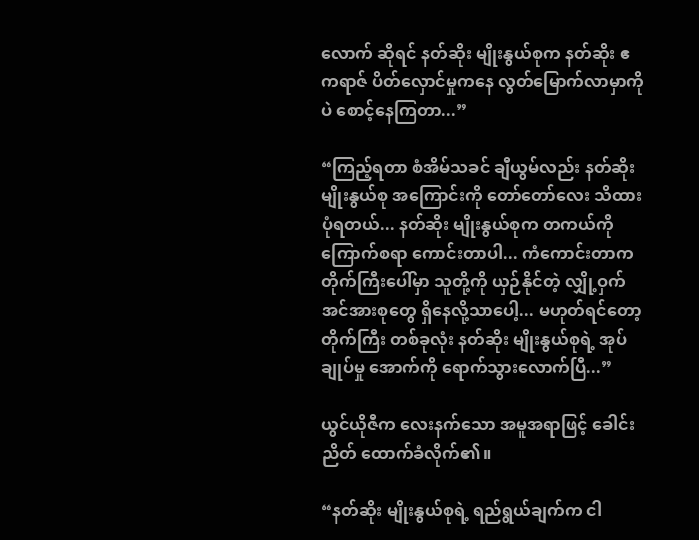လောက် ဆိုရင် နတ်ဆိုး မျိုးနွယ်စုက နတ်ဆိုး ဧကရာဇ် ပိတ်လှောင်မှုကနေ လွတ်မြောက်လာမှာကိုပဲ စောင့်နေကြတာ...”

“ကြည့်ရတာ စံအိမ်သခင် ချီယွမ်လည်း နတ်ဆိုး မျိုးနွယ်စု အကြောင်းကို တော်တော်လေး သိထားပုံရတယ်... နတ်ဆိုး မျိုးနွယ်စုက တကယ်ကို ကြောက်စရာ ကောင်းတာပါ... ကံကောင်းတာက တိုက်ကြီးပေါ်မှာ သူတို့ကို ယှဉ်နိုင်တဲ့ လျှို့ဝှက် အင်အားစုတွေ ရှိနေလို့သာပေါ့... မဟုတ်ရင်တော့ တိုက်ကြီး တစ်ခုလုံး နတ်ဆိုး မျိုးနွယ်စုရဲ့ အုပ်ချုပ်မှု အောက်ကို ရောက်သွားလောက်ပြီ...”

ယွင်ယိုဇီက လေးနက်သော အမူအရာဖြင့် ခေါင်းညိတ် ထောက်ခံလိုက်၏။

“နတ်ဆိုး မျိုးနွယ်စုရဲ့ ရည်ရွယ်ချက်က ငါ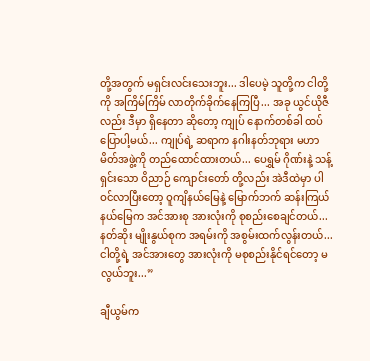တို့အတွက် မရှင်းလင်းသေးဘူး... ဒါပေမဲ့ သူတို့က ငါတို့ကို အကြိမ်ကြိမ် လာတိုက်ခိုက်နေကြပြီ... အခု ယွင်ယိုဇီလည်း ဒီမှာ ရှိနေတာ ဆိုတော့ ကျုပ် နောက်တစ်ခါ ထပ်ပြောပါ့မယ်... ကျုပ်ရဲ့ ဆရာက နဂါးနတ်ဘုရား မဟာမိတ်အဖွဲ့ကို တည်ထောင်ထားတယ်... ပေရွှမ် ဂိုဏ်းနဲ့ သန့်ရှင်းသော ဝိညာဉ် ကျောင်းတော် တို့လည်း အဲဒီထဲမှာ ပါဝင်လာပြီးတော့ ဝူကျိနယ်မြေနဲ့ မြောက်ဘက် ဆန်းကြယ် နယ်မြေက အင်အားစု အားလုံးကို စုစည်းစေချင်တယ်... နတ်ဆိုး မျိုးနွယ်စုက အရမ်းကို အစွမ်းထက်လွန်းတယ်... ငါတို့ရဲ့ အင်အားတွေ အားလုံးကို မစုစည်းနိုင်ရင်တော့ မလွယ်ဘူး...”

ချီယွမ်က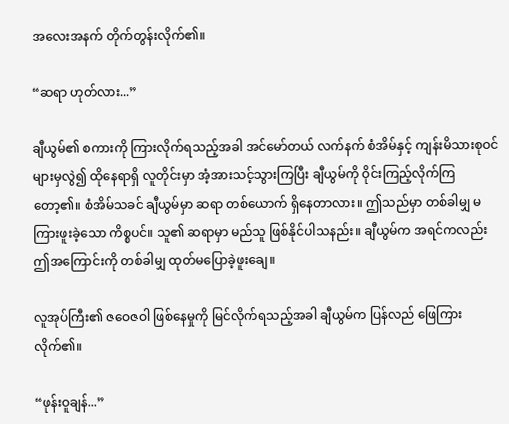အလေးအနက် တိုက်တွန်းလိုက်၏။

“ဆရာ ဟုတ်လား...”

ချီယွမ်၏ စကားကို ကြားလိုက်ရသည့်အခါ အင်မော်တယ် လက်နက် စံအိမ်နှင့် ကျန်းမိသားစုဝင်များမှလွဲ၍ ထိုနေရာရှိ လူတိုင်းမှာ အံ့အားသင့်သွားကြပြီး ချီယွမ်ကို ဝိုင်းကြည့်လိုက်ကြတော့၏။ စံအိမ်သခင် ချီယွမ်မှာ ဆရာ တစ်ယောက် ရှိနေတာလား။ ဤသည်မှာ တစ်ခါမျှ မကြားဖူးခဲ့သော ကိစ္စပင်။ သူ၏ ဆရာမှာ မည်သူ ဖြစ်နိုင်ပါသနည်း။ ချီယွမ်က အရင်ကလည်း ဤအကြောင်းကို တစ်ခါမျှ ထုတ်မပြောခဲ့ဖူးချေ။

လူအုပ်ကြီး၏ ဇဝေဇဝါ ဖြစ်နေမှုကို မြင်လိုက်ရသည့်အခါ ချီယွမ်က ပြန်လည် ဖြေကြားလိုက်၏။

“ဖုန်းဝူချန်...”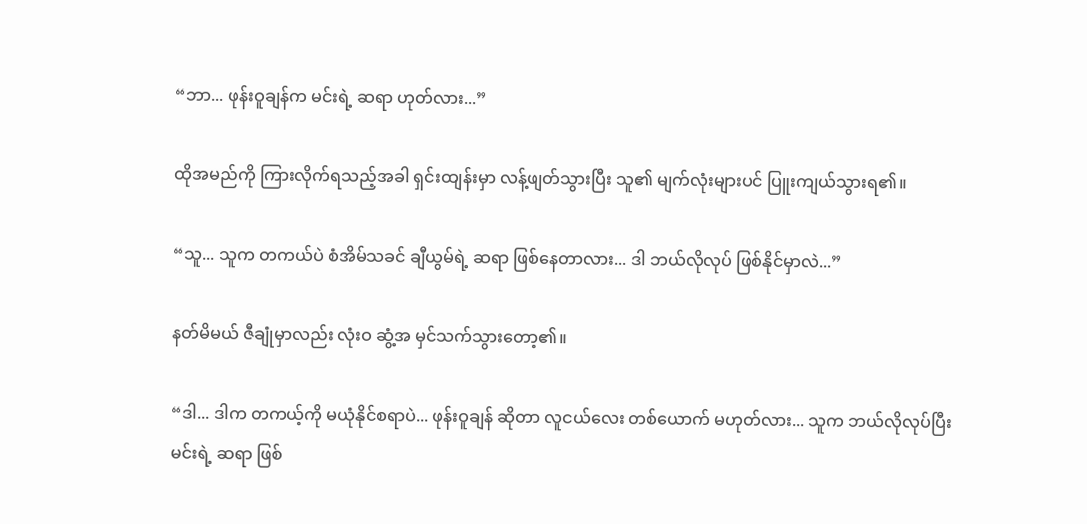“ဘာ... ဖုန်းဝူချန်က မင်းရဲ့ ဆရာ ဟုတ်လား...”

ထိုအမည်ကို ကြားလိုက်ရသည့်အခါ ရှင်းထျန်းမှာ လန့်ဖျတ်သွားပြီး သူ၏ မျက်လုံးများပင် ပြူးကျယ်သွားရ၏။

“သူ... သူက တကယ်ပဲ စံအိမ်သခင် ချီယွမ်ရဲ့ ဆရာ ဖြစ်နေတာလား... ဒါ ဘယ်လိုလုပ် ဖြစ်နိုင်မှာလဲ...”

နတ်မိမယ် ဇီချုံမှာလည်း လုံးဝ ဆွံ့အ မှင်သက်သွားတော့၏။

“ဒါ... ဒါက တကယ့်ကို မယုံနိုင်စရာပဲ... ဖုန်းဝူချန် ဆိုတာ လူငယ်လေး တစ်ယောက် မဟုတ်လား... သူက ဘယ်လိုလုပ်ပြီး မင်းရဲ့ ဆရာ ဖြစ်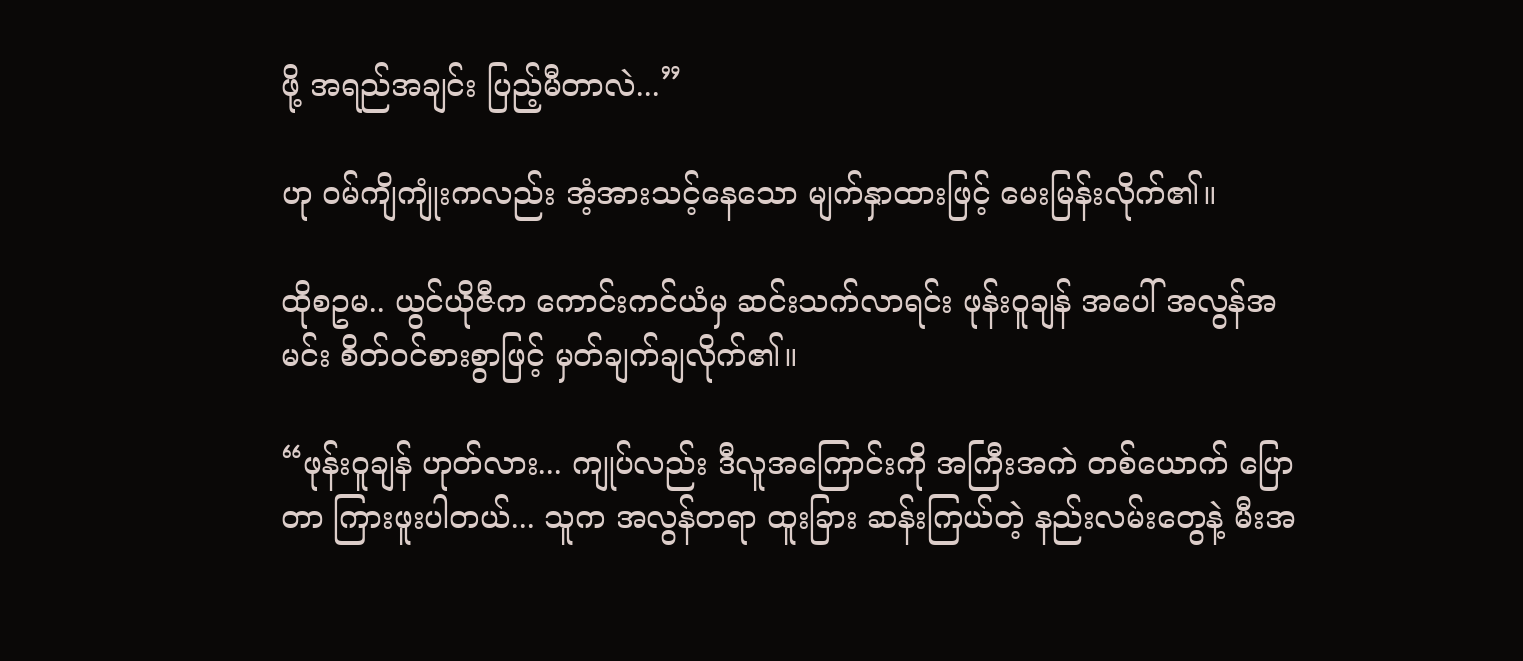ဖို့ အရည်အချင်း ပြည့်မီတာလဲ...”

ဟု ဝမ်ကျိကျုံးကလည်း အံ့အားသင့်နေသော မျက်နှာထားဖြင့် မေးမြန်းလိုက်၏။

ထိုစဥမ.. ယွင်ယိုဇီက ကောင်းကင်ယံမှ ဆင်းသက်လာရင်း ဖုန်းဝူချန် အပေါ် အလွန်အမင်း စိတ်ဝင်စားစွာဖြင့် မှတ်ချက်ချလိုက်၏။

“ဖုန်းဝူချန် ဟုတ်လား... ကျုပ်လည်း ဒီလူအကြောင်းကို အကြီးအကဲ တစ်ယောက် ပြောတာ ကြားဖူးပါတယ်... သူက အလွန်တရာ ထူးခြား ဆန်းကြယ်တဲ့ နည်းလမ်းတွေနဲ့ မီးအ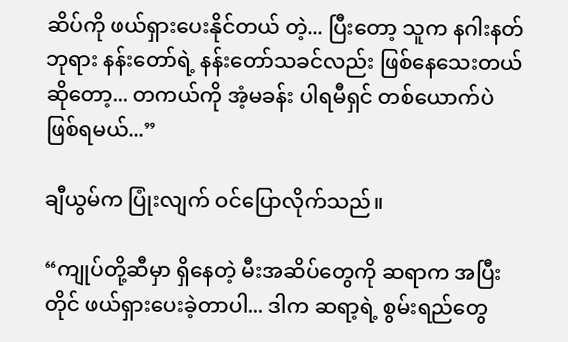ဆိပ်ကို ဖယ်ရှားပေးနိုင်တယ် တဲ့... ပြီးတော့ သူက နဂါးနတ်ဘုရား နန်းတော်ရဲ့ နန်းတော်သခင်လည်း ဖြစ်နေသေးတယ် ဆိုတော့... တကယ်ကို အံ့မခန်း ပါရမီရှင် တစ်ယောက်ပဲ ဖြစ်ရမယ်...”

ချီယွမ်က ပြုံးလျက် ဝင်ပြောလိုက်သည်။

“ကျုပ်တို့ဆီမှာ ရှိနေတဲ့ မီးအဆိပ်တွေကို ဆရာက အပြီးတိုင် ဖယ်ရှားပေးခဲ့တာပါ... ဒါက ဆရာ့ရဲ့ စွမ်းရည်တွေ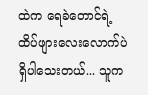ထဲက ရေခဲတောင်ရဲ့ ထိပ်ဖျားလေးလောက်ပဲ ရှိပါသေးတယ်... သူက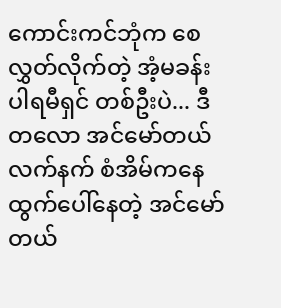ကောင်းကင်ဘုံက စေလွှတ်လိုက်တဲ့ အံ့မခန်း ပါရမီရှင် တစ်ဦးပဲ... ဒီတလော အင်မော်တယ် လက်နက် စံအိမ်ကနေ ထွက်ပေါ်နေတဲ့ အင်မော်တယ်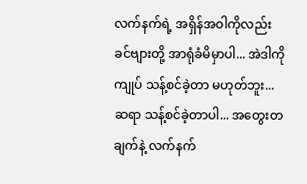လက်နက်ရဲ့ အရှိန်အဝါကိုလည်း ခင်ဗျားတို့ အာရုံခံမိမှာပါ... အဲဒါကို ကျုပ် သန့်စင်ခဲ့တာ မဟုတ်ဘူး... ဆရာ သန့်စင်ခဲ့တာပါ... အတွေးတချက်နဲ့ လက်နက်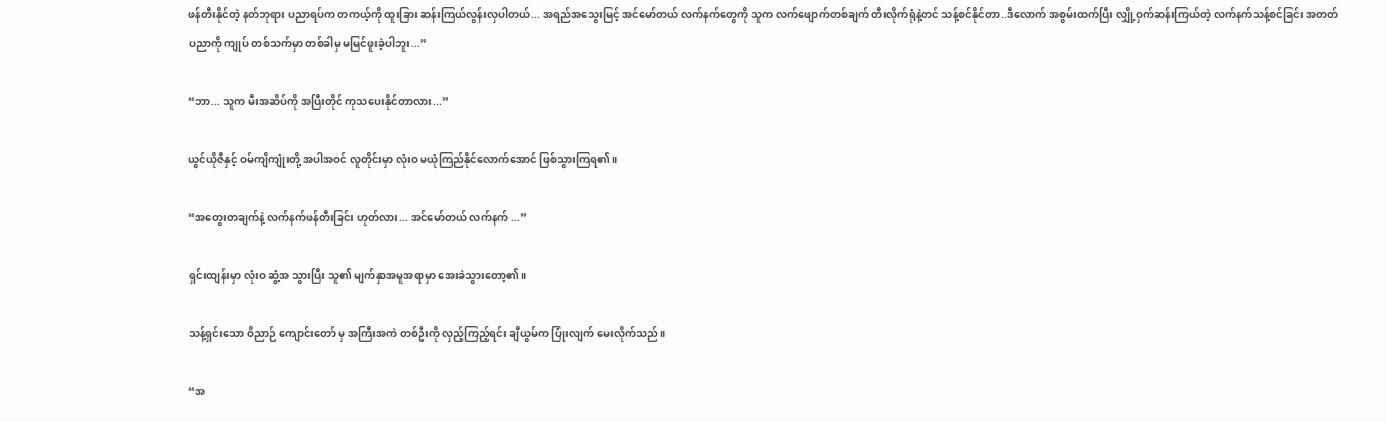ဖန်တီးနိုင်တဲ့ နတ်ဘုရား ပညာရပ်က တကယ့်ကို ထူးခြား ဆန်းကြယ်လွန်းလှပါတယ်... အရည်အသွေးမြင့် အင်မော်တယ် လက်နက်တွေကို သူက လက်ဖျောက်တစ်ချက် တီးလိုက်ရုံနဲ့တင် သန့်စင်နိုင်တာ..ဒီလောက် အစွမ်းထက်ပြီး လျှို့ဝှက်ဆန်းကြယ်တဲ့ လက်နက်သန့်စင်ခြင်း အတတ်ပညာကို ကျုပ် တစ်သက်မှာ တစ်ခါမှ မမြင်ဖူးခဲ့ပါဘူး...”

“ဘာ... သူက မီးအဆိပ်ကို အပြီးတိုင် ကုသပေးနိုင်တာလား...”

ယွင်ယိုဇီနှင့် ဝမ်ကျိကျုံးတို့ အပါအဝင် လူတိုင်းမှာ လုံးဝ မယုံကြည်နိုင်လောက်အောင် ဖြစ်သွားကြရ၏။

“အတွေးတချက်နဲ့ လက်နက်ဖန်တီးခြင်း ဟုတ်လား... အင်မော်တယ် လက်နက် ...”

ရှင်းထျန်းမှာ လုံးဝ ဆွံ့အ သွားပြီး သူ၏ မျက်နှာအမူအရာမှာ အေးခဲသွားတော့၏။

သန့်ရှင်းသော ဝိညာဉ် ကျောင်းတော် မှ အကြီးအကဲ တစ်ဦးကို လှည့်ကြည့်ရင်း ချီယွမ်က ပြုံးလျက် မေးလိုက်သည်။

“အ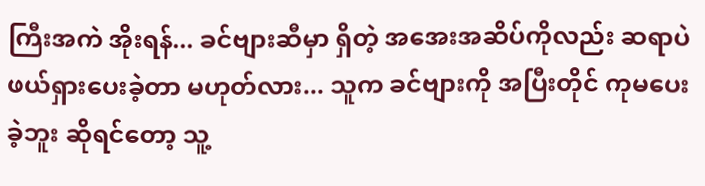ကြီးအကဲ အိုးရန်... ခင်ဗျားဆီမှာ ရှိတဲ့ အအေးအဆိပ်ကိုလည်း ဆရာပဲ ဖယ်ရှားပေးခဲ့တာ မဟုတ်လား... သူက ခင်ဗျားကို အပြီးတိုင် ကုမပေးခဲ့ဘူး ဆိုရင်တော့ သူ့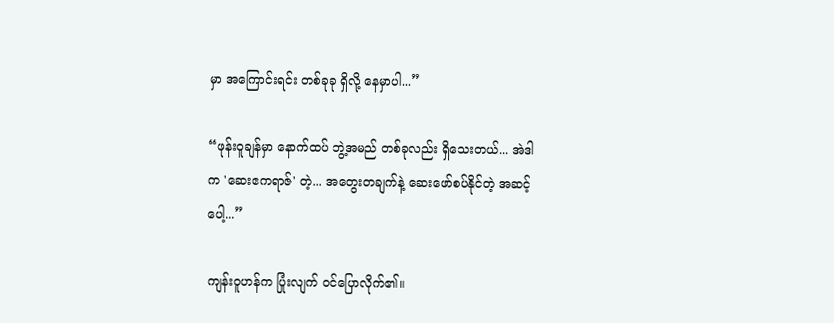မှာ အကြောင်းရင်း တစ်ခုခု ရှိလို့ နေမှာပါ...”

“ဖုန်းဝူချန်မှာ နောက်ထပ် ဘွဲ့အမည် တစ်ခုလည်း ရှိသေးတယ်... အဲဒါက 'ဆေးဧကရာဇ်' တဲ့... အတွေးတချက်နဲ့ ဆေးဖော်စပ်နိုင်တဲ့ အဆင့်ပေါ့...”

ကျန်းဝူဟန်က ပြုံးလျက် ဝင်ပြောလိုက်၏။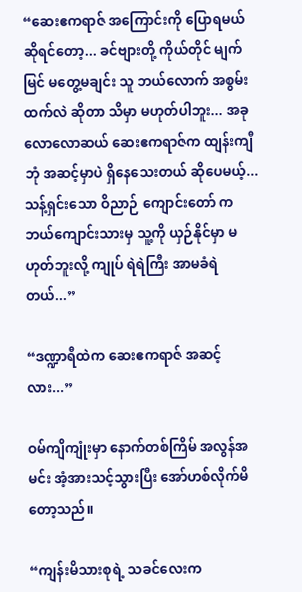“ဆေးဧကရာဇ် အကြောင်းကို ပြောရမယ် ဆိုရင်တော့... ခင်ဗျားတို့ ကိုယ်တိုင် မျက်မြင် မတွေ့မချင်း သူ ဘယ်လောက် အစွမ်းထက်လဲ ဆိုတာ သိမှာ မဟုတ်ပါဘူး... အခုလောလောဆယ် ဆေးဧကရာဇ်က ထျန်းကျီဘုံ အဆင့်မှာပဲ ရှိနေသေးတယ် ဆိုပေမယ့်... သန့်ရှင်းသော ဝိညာဉ် ကျောင်းတော် က ဘယ်ကျောင်းသားမှ သူ့ကို ယှဉ်နိုင်မှာ မဟုတ်ဘူးလို့ ကျုပ် ရဲရဲကြီး အာမခံရဲတယ်...”

“ဒဏ္ဍာရီထဲက ဆေးဧကရာဇ် အဆင့်လား...”

ဝမ်ကျိကျုံးမှာ နောက်တစ်ကြိမ် အလွန်အမင်း အံ့အားသင့်သွားပြီး အော်ဟစ်လိုက်မိတော့သည်။

“ကျန်းမိသားစုရဲ့ သခင်လေးက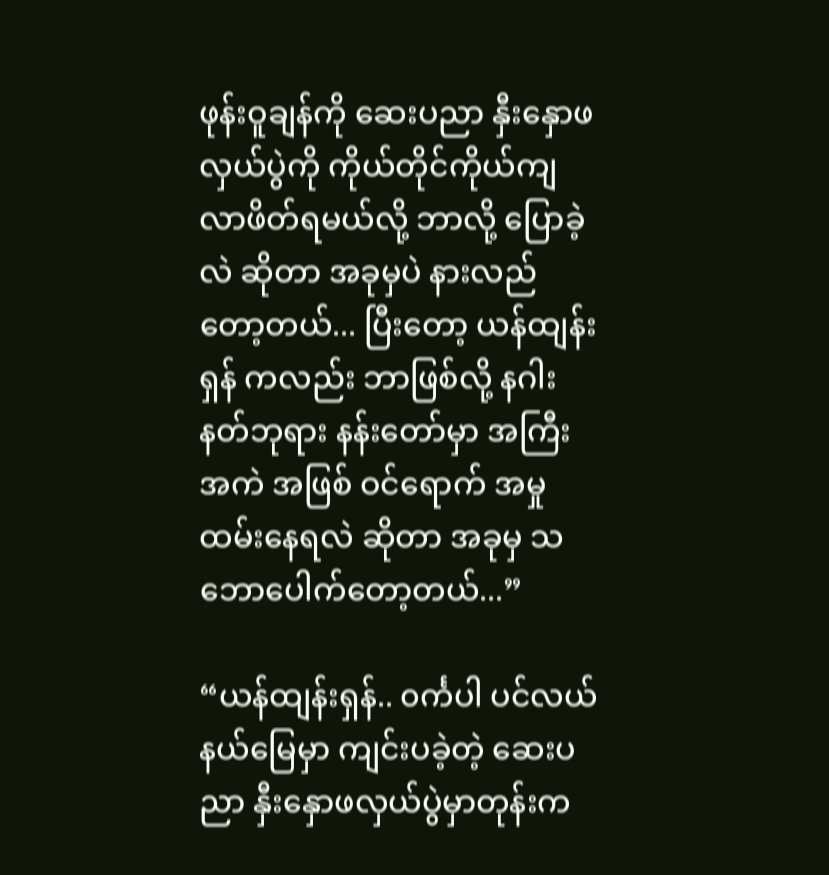ဖုန်းဝူချန်ကို ဆေးပညာ နှီးနှောဖလှယ်ပွဲကို ကိုယ်တိုင်ကိုယ်ကျ လာဖိတ်ရမယ်လို့ ဘာလို့ ပြောခဲ့လဲ ဆိုတာ အခုမှပဲ နားလည်တော့တယ်... ပြီးတော့ ယန်ထျန်းရှန် ကလည်း ဘာဖြစ်လို့ နဂါးနတ်ဘုရား နန်းတော်မှာ အကြီးအကဲ အဖြစ် ဝင်ရောက် အမှုထမ်းနေရလဲ ဆိုတာ အခုမှ သဘောပေါက်တော့တယ်...”

“ယန်ထျန်းရှန်.. ၀င်္ကပါ ပင်လယ် နယ်မြေမှာ ကျင်းပခဲ့တဲ့ ဆေးပညာ နှီးနှောဖလှယ်ပွဲမှာတုန်းက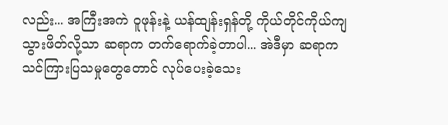လည်း... အကြီးအကဲ ဝူဖုန်းနဲ့ ယန်ထျန်းရှန်တို့ ကိုယ်တိုင်ကိုယ်ကျ သွားဖိတ်လို့သာ ဆရာက တက်ရောက်ခဲ့တာပါ... အဲဒီမှာ ဆရာက သင်ကြားပြသမှုတွေတောင် လုပ်ပေးခဲ့သေး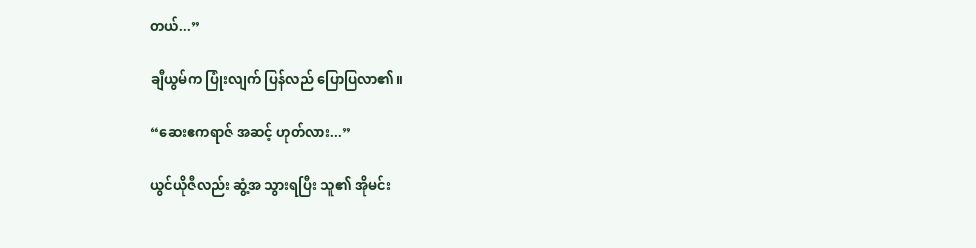တယ်...”

ချီယွမ်က ပြုံးလျက် ပြန်လည် ပြောပြလာ၏။

“ဆေးဧကရာဇ် အဆင့် ဟုတ်လား...”

ယွင်ယိုဇီလည်း ဆွံ့အ သွားရပြီး သူ၏ အိုမင်း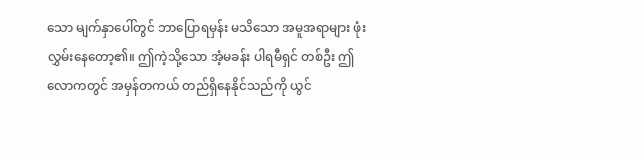သော မျက်နှာပေါ်တွင် ဘာပြောရမှန်း မသိသော အမူအရာများ ဖုံးလွှမ်းနေတော့၏။ ဤကဲ့သို့သော အံ့မခန်း ပါရမီရှင် တစ်ဦး ဤလောကတွင် အမှန်တကယ် တည်ရှိနေနိုင်သည်ကို ယွင်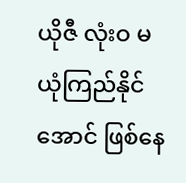ယိုဇီ လုံးဝ မယုံကြည်နိုင်အောင် ဖြစ်နေ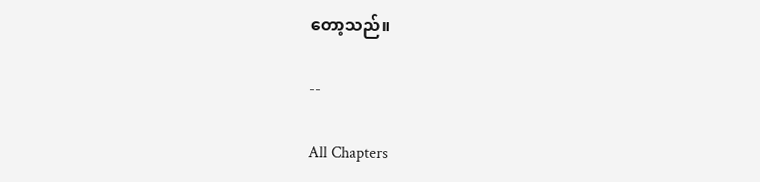တော့သည်။

--

All Chapters